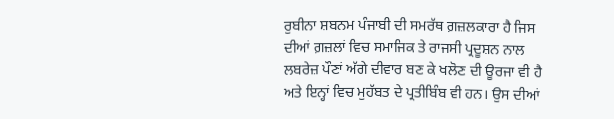ਰੁਬੀਨਾ ਸ਼ਬਨਮ ਪੰਜਾਬੀ ਦੀ ਸਮਰੱਥ ਗ਼ਜ਼ਲਕਾਰਾ ਹੈ ਜਿਸ ਦੀਆਂ ਗ਼ਜ਼ਲਾਂ ਵਿਚ ਸਮਾਜਿਕ ਤੇ ਰਾਜਸੀ ਪ੍ਰਦੂਸ਼ਨ ਨਾਲ ਲਬਰੇਜ਼ ਪੌਣਾਂ ਅੱਗੇ ਦੀਵਾਰ ਬਣ ਕੇ ਖਲੋਣ ਦੀ ਊਰਜਾ ਵੀ ਹੈ ਅਤੇ ਇਨ੍ਹਾਂ ਵਿਚ ਮੁਹੱਬਤ ਦੇ ਪ੍ਰਤੀਬਿੰਬ ਵੀ ਹਨ। ਉਸ ਦੀਆਂ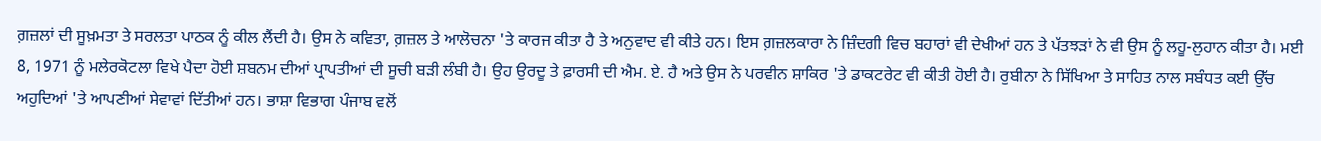ਗ਼ਜ਼ਲਾਂ ਦੀ ਸੂਖ਼ਮਤਾ ਤੇ ਸਰਲਤਾ ਪਾਠਕ ਨੂੰ ਕੀਲ ਲੈਂਦੀ ਹੈ। ਉਸ ਨੇ ਕਵਿਤਾ, ਗ਼ਜ਼ਲ ਤੇ ਆਲੋਚਨਾ 'ਤੇ ਕਾਰਜ ਕੀਤਾ ਹੈ ਤੇ ਅਨੁਵਾਦ ਵੀ ਕੀਤੇ ਹਨ। ਇਸ ਗ਼ਜ਼ਲਕਾਰਾ ਨੇ ਜ਼ਿੰਦਗੀ ਵਿਚ ਬਹਾਰਾਂ ਵੀ ਦੇਖੀਆਂ ਹਨ ਤੇ ਪੱਤਝੜਾਂ ਨੇ ਵੀ ਉਸ ਨੂੰ ਲਹੂ-ਲੁਹਾਨ ਕੀਤਾ ਹੈ। ਮਈ 8, 1971 ਨੂੰ ਮਲੇਰਕੋਟਲਾ ਵਿਖੇ ਪੈਦਾ ਹੋਈ ਸ਼ਬਨਮ ਦੀਆਂ ਪ੍ਰਾਪਤੀਆਂ ਦੀ ਸੂਚੀ ਬੜੀ ਲੰਬੀ ਹੈ। ਉਹ ਉਰਦੂ ਤੇ ਫ਼ਾਰਸੀ ਦੀ ਐਮ. ਏ. ਹੈ ਅਤੇ ਉਸ ਨੇ ਪਰਵੀਨ ਸ਼ਾਕਿਰ 'ਤੇ ਡਾਕਟਰੇਟ ਵੀ ਕੀਤੀ ਹੋਈ ਹੈ। ਰੁਬੀਨਾ ਨੇ ਸਿੱਖਿਆ ਤੇ ਸਾਹਿਤ ਨਾਲ ਸਬੰਧਤ ਕਈ ਉੱਚ ਅਹੁਦਿਆਂ 'ਤੇ ਆਪਣੀਆਂ ਸੇਵਾਵਾਂ ਦਿੱਤੀਆਂ ਹਨ। ਭਾਸ਼ਾ ਵਿਭਾਗ ਪੰਜਾਬ ਵਲੋਂ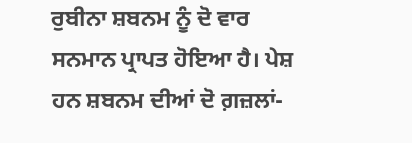ਰੁਬੀਨਾ ਸ਼ਬਨਮ ਨੂੰ ਦੋ ਵਾਰ ਸਨਮਾਨ ਪ੍ਰਾਪਤ ਹੋਇਆ ਹੈ। ਪੇਸ਼ ਹਨ ਸ਼ਬਨਮ ਦੀਆਂ ਦੋ ਗ਼ਜ਼ਲਾਂ-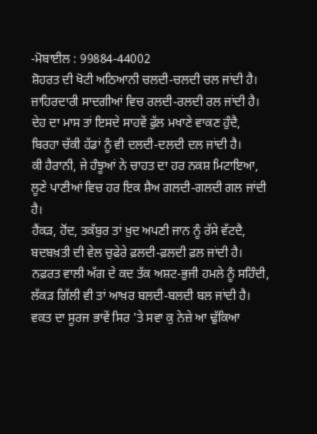-ਮੋਬਾਈਲ : 99884-44002
ਸ਼ੋਹਰਤ ਦੀ ਖੋਟੀ ਅਠਿਆਨੀ ਚਲਦੀ-ਚਲਦੀ ਚਲ ਜਾਂਦੀ ਹੈ।
ਜ਼ਾਹਿਰਦਾਰੀ ਸਾਦਗੀਆਂ ਵਿਚ ਰਲਦੀ-ਰਲਦੀ ਰਲ ਜਾਂਦੀ ਹੈ।
ਦੇਹ ਦਾ ਮਾਸ ਤਾਂ ਇਸਦੇ ਸਾਹਵੇਂ ਫੁੱਲ ਮਖਾਣੇ ਵਾਕਣ ਹੁੰਦੈ,
ਬਿਰਹਾ ਚੱਕੀ ਹੱਡਾਂ ਨੂੰ ਵੀ ਦਲਦੀ-ਦਲਦੀ ਦਲ ਜਾਂਦੀ ਹੈ।
ਕੀ ਹੈਰਾਨੀ, ਜੇ ਹੰਝੂਆਂ ਨੇ ਚਾਹਤ ਦਾ ਹਰ ਨਕਸ਼ ਮਿਟਾਇਆ,
ਲੂਣੇ ਪਾਣੀਆਂ ਵਿਚ ਹਰ ਇਕ ਸ਼ੈਅ ਗਲਦੀ-ਗਲਦੀ ਗਲ ਜਾਂਦੀ ਹੈ।
ਹੈਂਕੜ, ਹੋਂਦ, ਤਕੱਬੁਰ ਤਾਂ ਖ਼ੁਦ ਅਪਣੀ ਜਾਨ ਨੂੰ ਰੱਸੇ ਵੱਟਦੈ,
ਬਦਬਖ਼ਤੀ ਦੀ ਵੇਲ ਚੁਫੇਰੇ ਫ਼ਲਦੀ-ਫ਼ਲਦੀ ਫ਼ਲ ਜਾਂਦੀ ਹੈ।
ਨਫ਼ਰਤ ਵਾਲੀ ਅੱਗ ਦੇ ਕਦ ਤੱਕ ਅਸ਼ਟ-ਭੁਜੀ ਹਮਲੇ ਨੂੰ ਸਹਿੰਦੀ,
ਲੱਕੜ ਗਿੱਲੀ ਵੀ ਤਾਂ ਆਖ਼ਰ ਬਲਦੀ-ਬਲਦੀ ਬਲ ਜਾਂਦੀ ਹੈ।
ਵਕਤ ਦਾ ਸੂਰਜ ਭਾਵੇਂ ਸਿਰ 'ਤੇ ਸਵਾ ਕੁ ਨੇਜ਼ੇ ਆ ਢੁੱਕਿਆ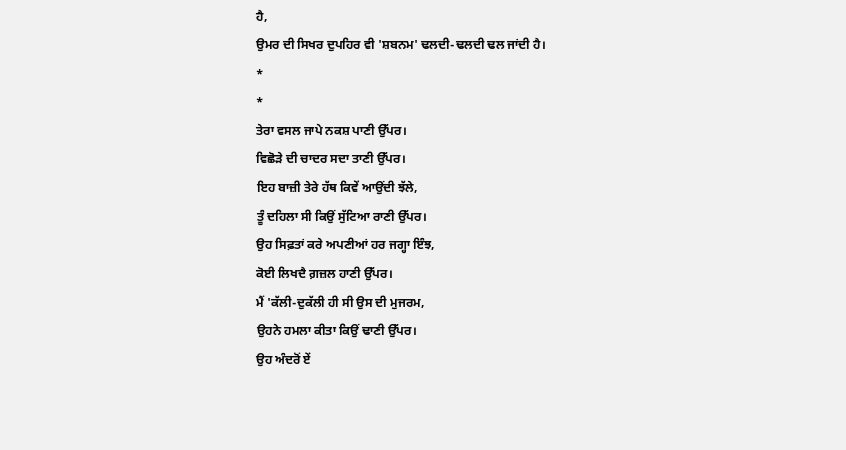ਹੈ,
ਉਮਰ ਦੀ ਸਿਖਰ ਦੁਪਹਿਰ ਵੀ 'ਸ਼ਬਨਮ' ਢਲਦੀ-ਢਲਦੀ ਢਲ ਜਾਂਦੀ ਹੈ।
*
*
ਤੇਰਾ ਵਸਲ ਜਾਪੇ ਨਕਸ਼ ਪਾਣੀ ਉੱਪਰ।
ਵਿਛੋੜੇ ਦੀ ਚਾਦਰ ਸਦਾ ਤਾਣੀ ਉੱਪਰ।
ਇਹ ਬਾਜ਼ੀ ਤੇਰੇ ਹੱਥ ਕਿਵੇਂ ਆਉਂਦੀ ਝੱਲੇ,
ਤੂੰ ਦਹਿਲਾ ਸੀ ਕਿਉਂ ਸੁੱਟਿਆ ਰਾਣੀ ਉੱਪਰ।
ਉਹ ਸਿਫ਼ਤਾਂ ਕਰੇ ਅਪਣੀਆਂ ਹਰ ਜਗ੍ਹਾ ਇੰਝ,
ਕੋਈ ਲਿਖਦੈ ਗ਼ਜ਼ਲ ਹਾਣੀ ਉੱਪਰ।
ਮੈਂ 'ਕੱਲੀ-ਦੁਕੱਲੀ ਹੀ ਸੀ ਉਸ ਦੀ ਮੁਜਰਮ,
ਉਹਨੇ ਹਮਲਾ ਕੀਤਾ ਕਿਉਂ ਢਾਣੀ ਉੱਪਰ।
ਉਹ ਅੰਦਰੋਂ ਏਂ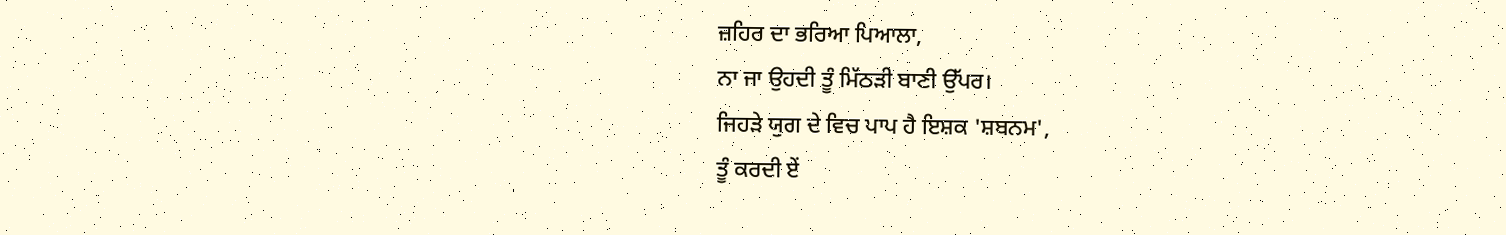ਜ਼ਹਿਰ ਦਾ ਭਰਿਆ ਪਿਆਲਾ,
ਨਾ ਜਾ ਉਹਦੀ ਤੂੰ ਮਿੱਠੜੀ ਬਾਣੀ ਉੱਪਰ।
ਜਿਹੜੇ ਯੁਗ ਦੇ ਵਿਚ ਪਾਪ ਹੈ ਇਸ਼ਕ 'ਸ਼ਬਨਮ',
ਤੂੰ ਕਰਦੀ ਏਂ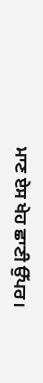ਮਾਣ ਏਸ ਖੇਹ ਛਾਣੀ ਉੱਪਰ।